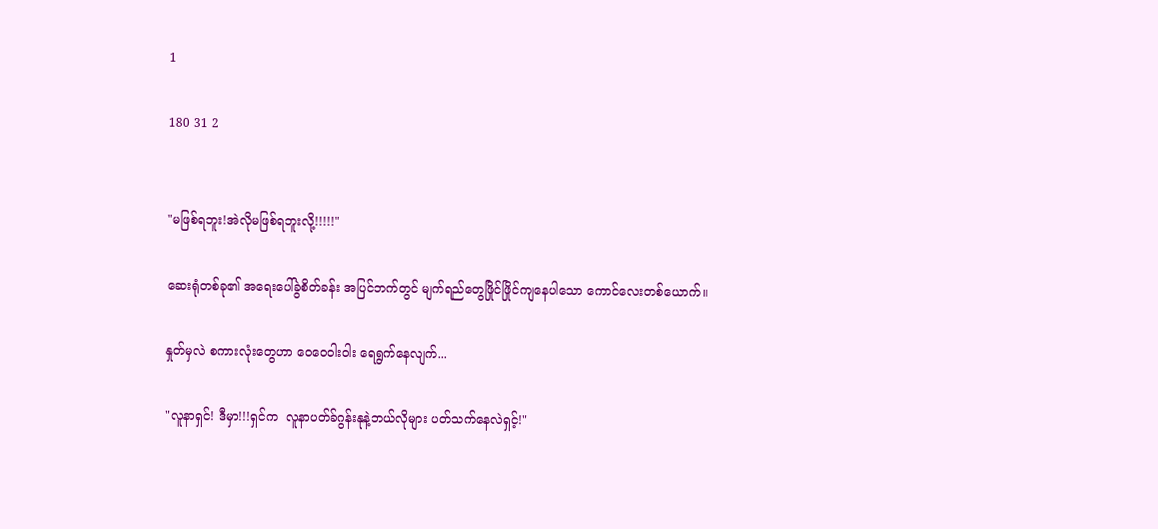1

180 31 2


"မဖြစ်ရဘူး!အဲလိုမဖြစ်ရဘူးလို့!!!!!"

ဆေးရုံတစ်ခု၏ အရေးပေါ်ခွဲစိတ်ခန်း အပြင်ဘက်တွင် မျက်ရည်တွေဖြိုင်ဖြိုင်ကျနေပါသော ကောင်လေးတစ်ယောက်။

နှုတ်မှလဲ စကားလုံးတွေဟာ ဝေဝေဝါးဝါး ရေရွက်နေလျက်...

"လူနာရှင်! ဒီမှာ!!!ရှင်က  လူနာပတ်ခ်ဂွန်းနုနဲ့ဘယ်လိုများ ပတ်သက်နေလဲရှင့်!"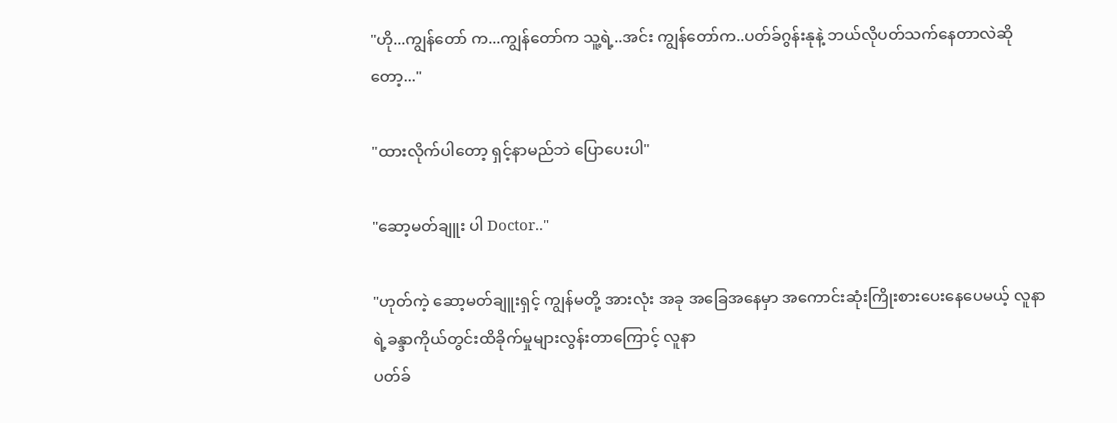"ဟို...ကျွန်တော် က...ကျွန်တော်က သူ့ရဲ့..အင်း ကျွန်တော်က..ပတ်ခ်ဂွန်းနုနဲ့ ဘယ်လိုပတ်သက်နေတာလဲဆိုတော့..."

"ထားလိုက်ပါတော့ ရှင့်နာမည်ဘဲ ပြောပေးပါ"

"ဆော့မတ်ချူး ပါ Doctor.."

"ဟုတ်ကဲ့ ဆော့မတ်ချူးရှင့် ကျွန်မတို့ အားလုံး အခု အခြေအနေမှာ အကောင်းဆုံးကြိုးစားပေးနေပေမယ့် လူနာရဲ့ခန္ဒာကိုယ်တွင်းထိခိုက်မှုများလွန်းတာကြောင့် လူနာ
ပတ်ခ်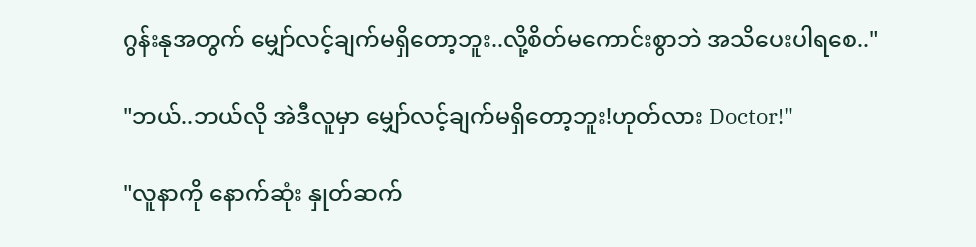ဂွန်းနုအတွက် မျှော်လင့်ချက်မရှိတော့ဘူး..လို့စိတ်မကောင်းစွာဘဲ အသိပေးပါရစေ.."

"ဘယ်..ဘယ်လို အဲဒီလူမှာ မျှော်လင့်ချက်မရှိတော့ဘူး!ဟုတ်လား Doctor!"

"လူနာကို နောက်ဆုံး နှုတ်ဆက်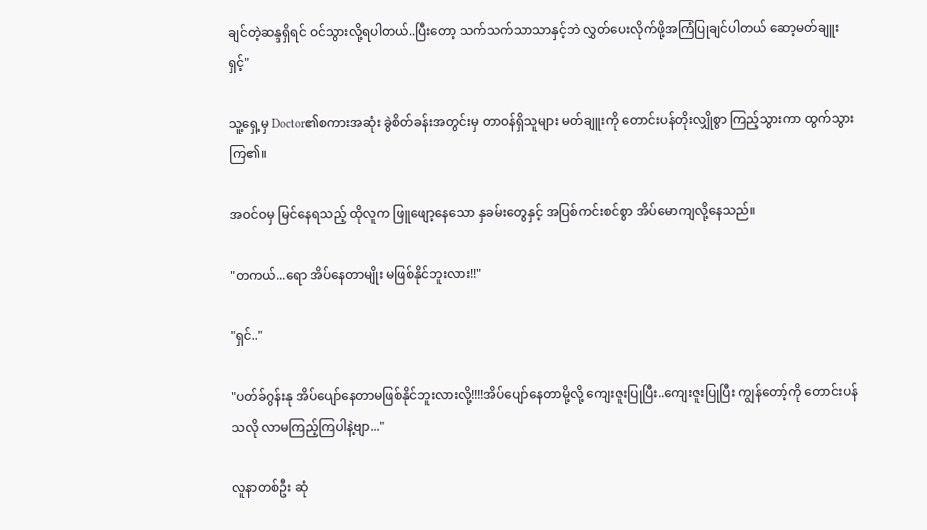ချင်တဲ့ဆန္ဒရှိရင် ဝင်သွားလို့ရပါတယ်..ပြီးတော့ သက်သက်သာသာနှင့်ဘဲ လွှတ်ပေးလိုက်ဖို့အကြံပြုချင်ပါတယ် ဆော့မတ်ချူး ရှင့်"

သူ့ရှေ့မှ Doctor၏စကားအဆုံး ခွဲစိတ်ခန်းအတွင်းမှ တာဝန်ရှိသူများ မတ်ချူးကို တောင်းပန်တိုးလျှိုစွာ ကြည့်သွားကာ ထွက်သွားကြ၏။

အဝင်ဝမှ မြင်နေရသည့် ထိုလူက ဖြူဖျော့နေသော နှခမ်းတွေနှင့် အပြစ်ကင်းစင်စွာ အိပ်မောကျလို့နေသည်။

"တကယ်...ရော အိပ်နေတာမျိုး မဖြစ်နိုင်ဘူးလား!!"

"ရှင်.."

"ပတ်ခ်ဂွန်းနု အိပ်ပျော်နေတာမဖြစ်နိုင်ဘူးလားလို့!!!!အိပ်ပျော်နေတာမို့လို့ ကျေးဇူးပြုပြီး..ကျေးဇူးပြုပြီး ကျွန်တော့်ကို တောင်းပန်သလို လာမကြည့်ကြပါနဲ့ဗျာ..."

လူနာတစ်ဦး ဆုံ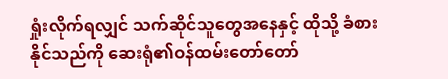ရှုံးလိုက်ရလျှင် သက်ဆိုင်သူတွေအနေနှင့် ထိုသို့ ခံစားနိုင်သည်ကို ဆေးရုံ၏ဝန်ထမ်းတော်တော်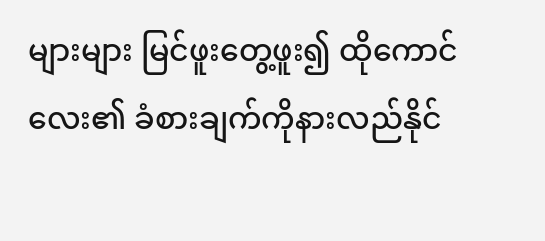များများ မြင်ဖူးတွေ့ဖူး၍ ထိုကောင်လေး၏ ခံစားချက်ကိုနားလည်နိုင်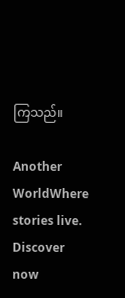ကြသည်။

Another WorldWhere stories live. Discover now